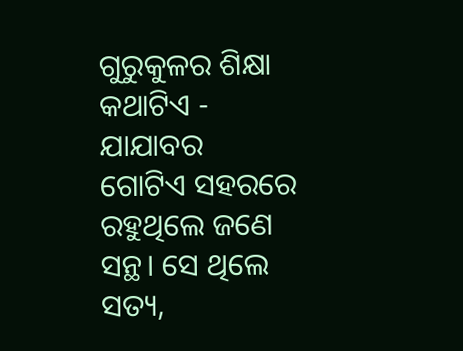ଗୁରୁକୁଳର ଶିକ୍ଷା
କଥାଟିଏ - ଯାଯାବର
ଗୋଟିଏ ସହରରେ ରହୁଥିଲେ ଜଣେ ସନ୍ଥ। ସେ ଥିଲେ ସତ୍ୟ,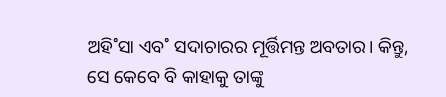ଅହି˚ସା ଏବ˚ ସଦାଚାରର ମୂର୍ତ୍ତିମନ୍ତ ଅବତାର। କିନ୍ତୁ, ସେ କେବେ ବି କାହାକୁ ତାଙ୍କୁ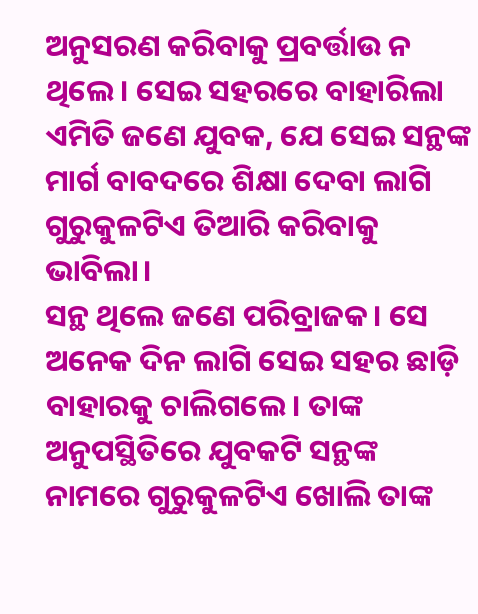ଅନୁସରଣ କରିବାକୁ ପ୍ରବର୍ତ୍ତାଉ ନ ଥିଲେ। ସେଇ ସହରରେ ବାହାରିଲା ଏମିତି ଜଣେ ଯୁବକ, ଯେ ସେଇ ସନ୍ଥଙ୍କ ମାର୍ଗ ବାବଦରେ ଶିକ୍ଷା ଦେବା ଲାଗି ଗୁରୁକୁଳଟିଏ ତିଆରି କରିବାକୁ ଭାବିଲା।
ସନ୍ଥ ଥିଲେ ଜଣେ ପରିବ୍ରାଜକ। ସେ ଅନେକ ଦିନ ଲାଗି ସେଇ ସହର ଛାଡ଼ି ବାହାରକୁ ଚାଲିଗଲେ। ତାଙ୍କ ଅନୁପସ୍ଥିତିରେ ଯୁବକଟି ସନ୍ଥଙ୍କ ନାମରେ ଗୁରୁକୁଳଟିଏ ଖୋଲି ତାଙ୍କ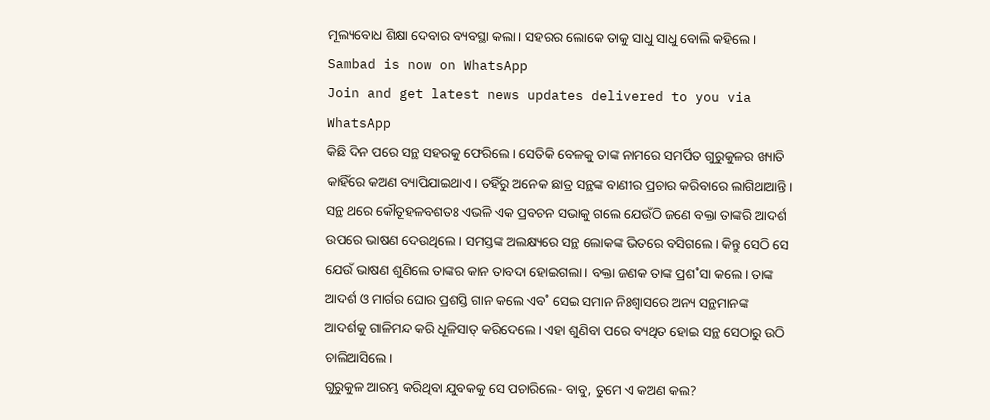ମୂଲ୍ୟବୋଧ ଶିକ୍ଷା ଦେବାର ବ୍ୟବସ୍ଥା କଲା। ସହରର ଲୋକେ ତାକୁ ସାଧୁ ସାଧୁ ବୋଲି କହିଲେ।
Sambad is now on WhatsApp
Join and get latest news updates delivered to you via WhatsApp
କିଛି ଦିନ ପରେ ସନ୍ଥ ସହରକୁ ଫେରିଲେ। ସେତିକି ବେଳକୁ ତାଙ୍କ ନାମରେ ସମର୍ପିତ ଗୁରୁକୁଳର ଖ୍ୟାତି କାହିଁରେ କଅଣ ବ୍ୟାପିଯାଇଥାଏ। ତହିଁରୁ ଅନେକ ଛାତ୍ର ସନ୍ଥଙ୍କ ବାଣୀର ପ୍ରଚାର କରିବାରେ ଲାଗିଥାଆନ୍ତି।
ସନ୍ଥ ଥରେ କୌତୂହଳବଶତଃ ଏଭଳି ଏକ ପ୍ରବଚନ ସଭାକୁ ଗଲେ ଯେଉଁଠି ଜଣେ ବକ୍ତା ତାଙ୍କରି ଆଦର୍ଶ ଉପରେ ଭାଷଣ ଦେଉଥିଲେ। ସମସ୍ତଙ୍କ ଅଲକ୍ଷ୍ୟରେ ସନ୍ଥ ଲୋକଙ୍କ ଭିତରେ ବସିଗଲେ। କିନ୍ତୁ ସେଠି ସେ ଯେଉଁ ଭାଷଣ ଶୁଣିଲେ ତାଙ୍କର କାନ ତାବଦା ହୋଇଗଲା। ବକ୍ତା ଜଣକ ତାଙ୍କ ପ୍ରଶ˚ସା କଲେ। ତାଙ୍କ ଆଦର୍ଶ ଓ ମାର୍ଗର ଘୋର ପ୍ରଶସ୍ତି ଗାନ କଲେ ଏବ˚ ସେଇ ସମାନ ନିଃଶ୍ବାସରେ ଅନ୍ୟ ସନ୍ଥମାନଙ୍କ ଆଦର୍ଶକୁ ଗାଳିମନ୍ଦ କରି ଧୂଳିସାତ୍ କରିଦେଲେ। ଏହା ଶୁଣିବା ପରେ ବ୍ୟଥିତ ହୋଇ ସନ୍ଥ ସେଠାରୁ ଉଠି ଚାଲିଆସିଲେ।
ଗୁରୁକୁଳ ଆରମ୍ଭ କରିଥିବା ଯୁବକକୁ ସେ ପଚାରିଲେ- ବାବୁ, ତୁମେ ଏ କଅଣ କଲ?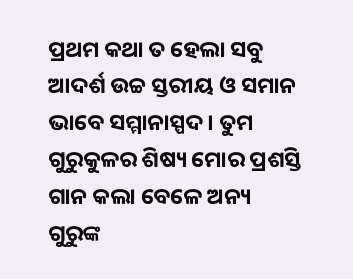ପ୍ରଥମ କଥା ତ ହେଲା ସବୁ ଆଦର୍ଶ ଉଚ୍ଚ ସ୍ତରୀୟ ଓ ସମାନ ଭାବେ ସମ୍ମାନାସ୍ପଦ। ତୁମ ଗୁରୁକୁଳର ଶିଷ୍ୟ ମୋର ପ୍ରଶସ୍ତି ଗାନ କଲା ବେଳେ ଅନ୍ୟ ଗୁରୁଙ୍କ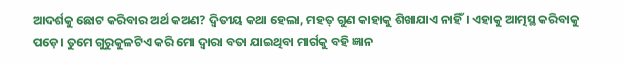ଆଦର୍ଶକୁ ଛୋଟ କରିବାର ଅର୍ଥ କଅଣ? ଦ୍ବିତୀୟ କଥା ହେଲା, ମହତ୍ ଗୁଣ କାହାକୁ ଶିଖାଯାଏ ନାହିଁ। ଏହାକୁ ଆତ୍ମସ୍ଥ କରିବାକୁ ପଡ଼େ। ତୁମେ ଗୁରୁକୁଳଟିଏ କରି ମୋ ଦ୍ବାରା ବତା ଯାଇଥିବା ମାର୍ଗକୁ ବହି ଜ୍ଞାନ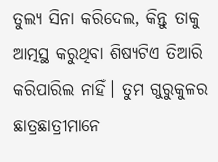ତୁଲ୍ୟ ସିନା କରିଦେଲ, କିନ୍ତୁ ତାକୁ ଆତ୍ମସ୍ଥ କରୁଥିବା ଶିଷ୍ୟଟିଏ ତିଆରି କରିପାରିଲ ନାହିଁ। ତୁମ ଗୁରୁକୁଳର ଛାତ୍ରଛାତ୍ରୀମାନେ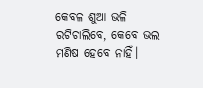କେବଳ ଶୁଆ ଭଳି ରଟିଚାଲିବେ, କେବେ ଭଲ ମଣିଷ ହେବେ ନାହିଁ।